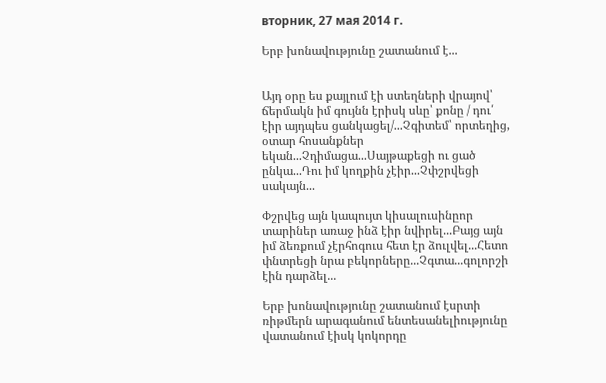вторник, 27 мая 2014 г.

Երբ խոնավությունը շատանում է...


Այդ օրը ես քայլում էի ստեղների վրայով՝ ճերմակն իմ գույնն էրիսկ սևը՝ քոնը / դու՛ էիր այդպես ցանկացել/...Չգիտեմ՝ որտեղից, օտար հոսանքներ եկան...Չդիմացա...Սայթաքեցի ու ցած ընկա...Դու իմ կողքին չէիր...Չփշրվեցի սակայն...

Փշրվեց այն կապույտ կիսալուսինըոր տարիներ առաջ ինձ էիր նվիրել...Բայց այն իմ ձեռքում չէրհոգուս հետ էր ձուլվել...Հետո փնտրեցի նրա բեկորները...Չգտա...գոլորշի էին դարձել...

Երբ խոնավությունը շատանում էսրտի ռիթմերն արագանում ենտեսանելիությունը վատանում էիսկ կոկորդը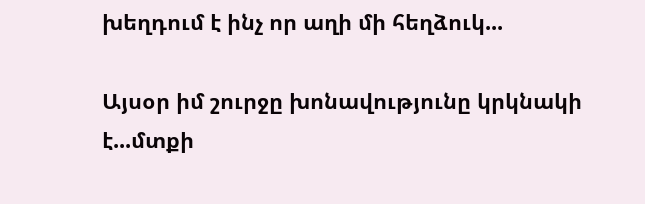խեղդում է ինչ որ աղի մի հեղձուկ...

Այսօր իմ շուրջը խոնավությունը կրկնակի է...մտքի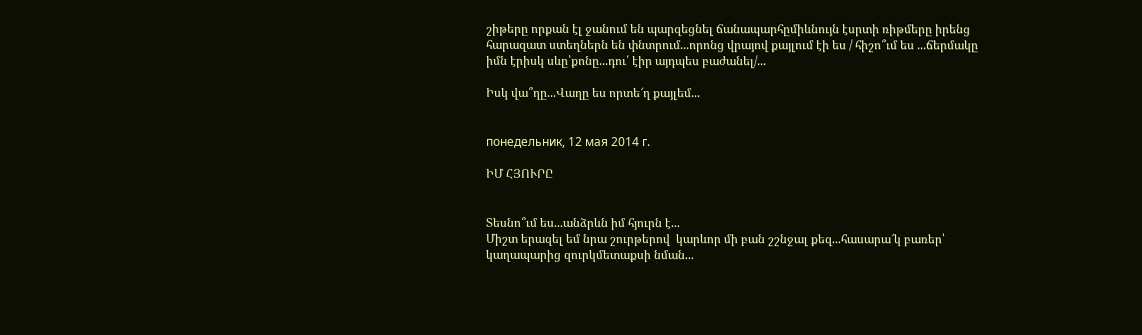շիթերը որքան էլ ջանում են պարզեցնել ճանապարհըմիևնույն էսրտի ռիթմերը իրենց հարազատ ստեղներն են փնտրում...որոնց վրայով քայլում էի ես / հիշո՞ւմ ես ...ճերմակը իմն էրիսկ սևը՝քոնը...դու՛ էիր այդպես բաժանել/...

Իսկ վա՞ղը...Վաղը ես որտե՜ղ քայլեմ...


понедельник, 12 мая 2014 г.

ԻՄ ՀՅՈՒՐԸ


Տեսնո՞ւմ ես...անձրևն իմ հյուրն է...
Միշտ երազել եմ նրա շուրթերով  կարևոր մի բան շշնջալ քեզ...հասարա՜կ բառեր՝ կաղապարից զուրկմետաքսի նման...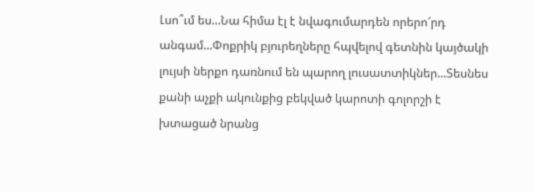Լսո՞ւմ ես...Նա հիմա էլ է նվագումարդեն որերո՜րդ անգամ...Փոքրիկ բյուրեղները հպվելով գետնին կայծակի լույսի ներքո դառնում են պարող լուսատտիկներ...Տեսնես քանի աչքի ակունքից բեկված կարոտի գոլորշի է խտացած նրանց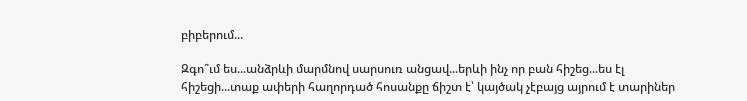բիբերում...

Զգո՞ւմ ես...անձրևի մարմնով սարսուռ անցավ...երևի ինչ որ բան հիշեց...ես էլ հիշեցի...տաք ափերի հաղորդած հոսանքը ճիշտ է՝ կայծակ չէբայց այրում է տարիներ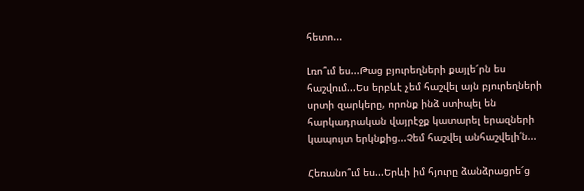հետո...

Լռո՞ւմ ես...Թաց բյուրեղների քայլե՜րն ես հաշվում...Ես երբևէ չեմ հաշվել այն բյուրեղների սրտի զարկերը, որոնք ինձ ստիպել են հարկադրական վայրէջք կատարել երազների կապույտ երկնքից...Չեմ հաշվել անհաշվելի՛ն...

Հեռանո՞ւմ ես...Երևի իմ հյուրը ձանձրացրե՜ց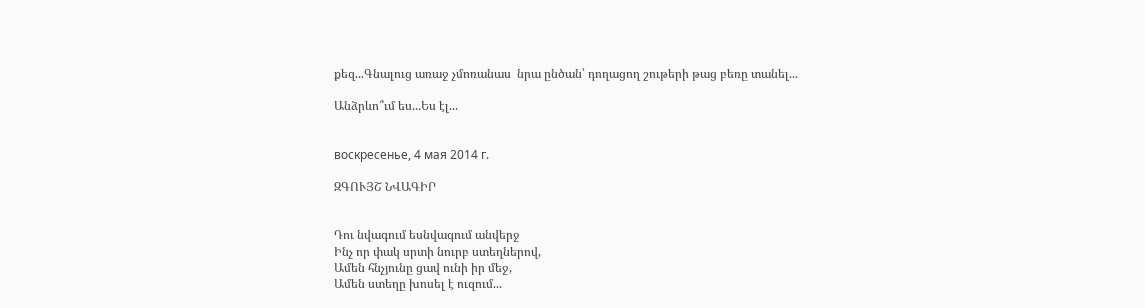քեզ...Գնալուց առաջ չմոռանաս  նրա ընծան՝ դողացող շութերի թաց բեռը տանել...

Անձրևո՞ւմ ես...Ես էլ...


воскресенье, 4 мая 2014 г.

ԶԳՈՒՅՇ ՆՎԱԳԻՐ


Դու նվագում եսնվագում անվերջ
Ինչ որ փակ սրտի նուրբ ստեղներով,
Ամեն հնչյունը ցավ ունի իր մեջ,
Ամեն ստեղը խոսել է ուզում...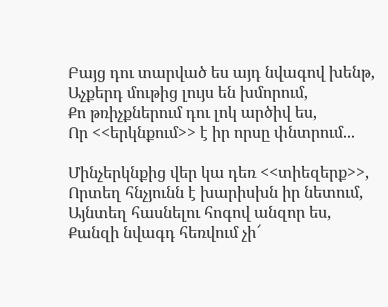Բայց դու տարված ես այդ նվագով խենթ,
Աչքերդ մութից լույս են խմորում,
Քո թռիչքներում դու լոկ արծիվ ես,
Որ <<երկնքում>> է իր որսը փնտրում...

Մինչերկնքից վեր կա դեռ <<տիեզերք>>,
Որտեղ հնչյունն է խարիսխն իր նետում,
Այնտեղ հասնելու հոգով անզոր ես,
Քանզի նվագդ հեռվում չի՜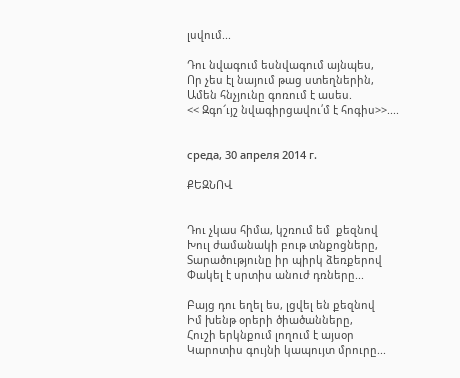լսվում...

Դու նվագում եսնվագում այնպես,
Որ չես էլ նայում թաց ստեղներին,
Ամեն հնչյունը գոռում է ասես.
<< Զգո՜ւյշ նվագիրցավու՛մ է հոգիս>>....


среда, 30 апреля 2014 г.

ՔԵԶՆՈՎ


Դու չկաս հիմա, կշռում եմ  քեզնով
Խուլ ժամանակի բութ տնքոցները,
Տարածությունը իր պիրկ ձեռքերով
Փակել է սրտիս անուժ դռները...

Բայց դու եղել ես, լցվել են քեզնով
Իմ խենթ օրերի ծիածանները,
Հուշի երկնքում լողում է այսօր
Կարոտիս գույնի կապույտ մրուրը...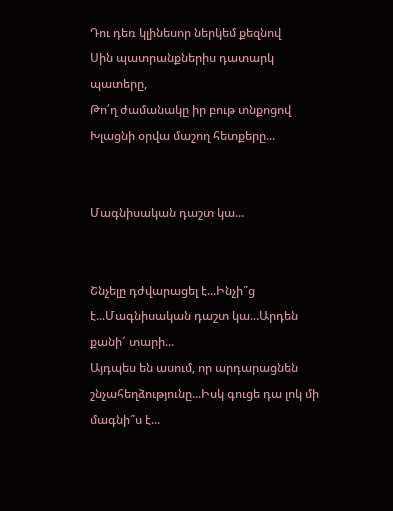Դու դեռ կլինեսոր ներկեմ քեզնով
Սին պատրանքներիս դատարկ պատերը,
Թո՛ղ ժամանակը իր բութ տնքոցով
Խլացնի օրվա մաշող հետքերը...


Մագնիսական դաշտ կա...


Շնչելը դժվարացել է...Ինչի՞ց է...Մագնիսական դաշտ կա...Արդեն քանի՜ տարի...
Այդպես են ասում, որ արդարացնեն շնչահեղձությունը...Իսկ գուցե դա լոկ մի մագնի՞ս է...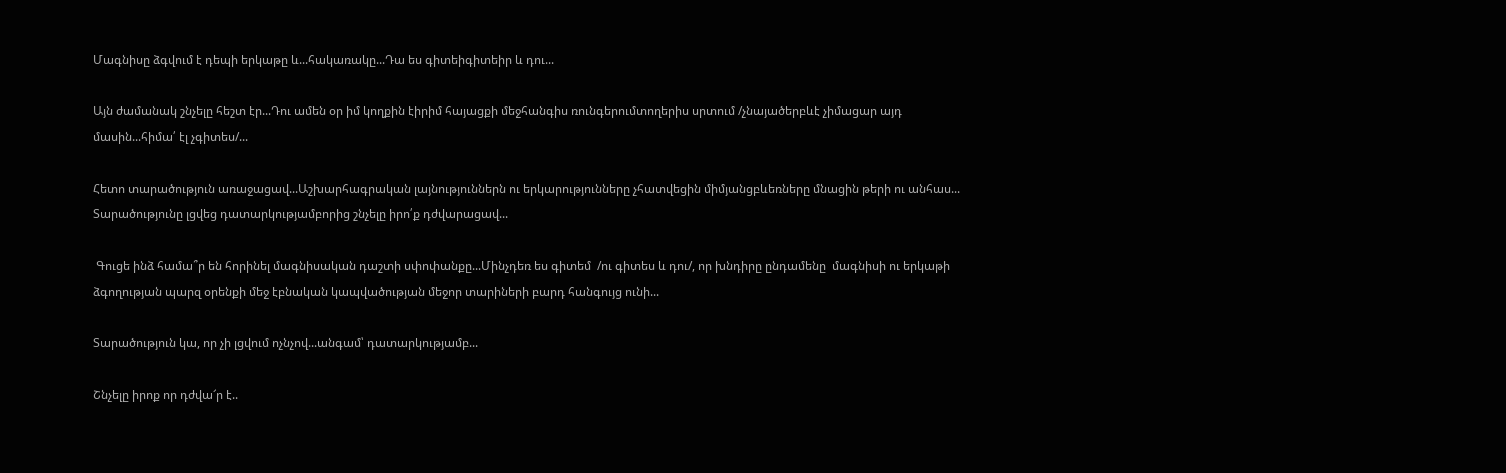Մագնիսը ձգվում է դեպի երկաթը և...հակառակը...Դա ես գիտեիգիտեիր և դու...

Այն ժամանակ շնչելը հեշտ էր...Դու ամեն օր իմ կողքին էիրիմ հայացքի մեջհանգիս ռունգերումտողերիս սրտում /չնայածերբևէ չիմացար այդ մասին...հիմա՛ էլ չգիտես/...

Հետո տարածություն առաջացավ...Աշխարհագրական լայնություններն ու երկարությունները չհատվեցին միմյանցբևեռները մնացին թերի ու անհաս...
Տարածությունը լցվեց դատարկությամբորից շնչելը իրո՛ք դժվարացավ...

 Գուցե ինձ համա՞ր են հորինել մագնիսական դաշտի սփոփանքը...Մինչդեռ ես գիտեմ  /ու գիտես և դու/, որ խնդիրը ընդամենը  մագնիսի ու երկաթի ձգողության պարզ օրենքի մեջ էբնական կապվածության մեջոր տարիների բարդ հանգույց ունի...

Տարածություն կա, որ չի լցվում ոչնչով...անգամ՝ դատարկությամբ...

Շնչելը իրոք որ դժվա՜ր է..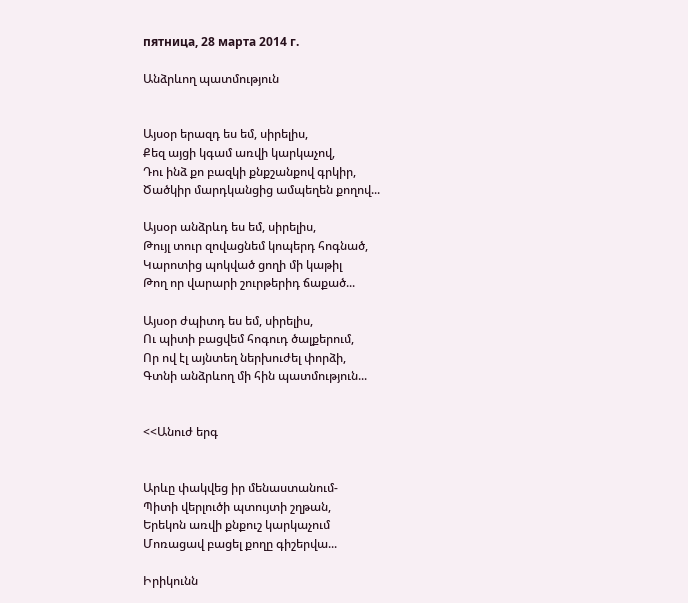пятница, 28 марта 2014 г.

Անձրևող պատմություն


Այսօր երազդ ես եմ, սիրելիս,
Քեզ այցի կգամ առվի կարկաչով,
Դու ինձ քո բազկի քնքշանքով գրկիր,
Ծածկիր մարդկանցից ամպեղեն քողով...

Այսօր անձրևդ ես եմ, սիրելիս,
Թույլ տուր զովացնեմ կոպերդ հոգնած,
Կարոտից պոկված ցողի մի կաթիլ
Թող որ վարարի շուրթերիդ ճաքած...

Այսօր ժպիտդ ես եմ, սիրելիս,
Ու պիտի բացվեմ հոգուդ ծալքերում,
Որ ով էլ այնտեղ ներխուժել փորձի,
Գտնի անձրևող մի հին պատմություն...


<<Անուժ երգ


Արևը փակվեց իր մենաստանում-
Պիտի վերլուծի պտույտի շղթան,
Երեկոն առվի քնքուշ կարկաչում
Մոռացավ բացել քողը գիշերվա...

Իրիկունն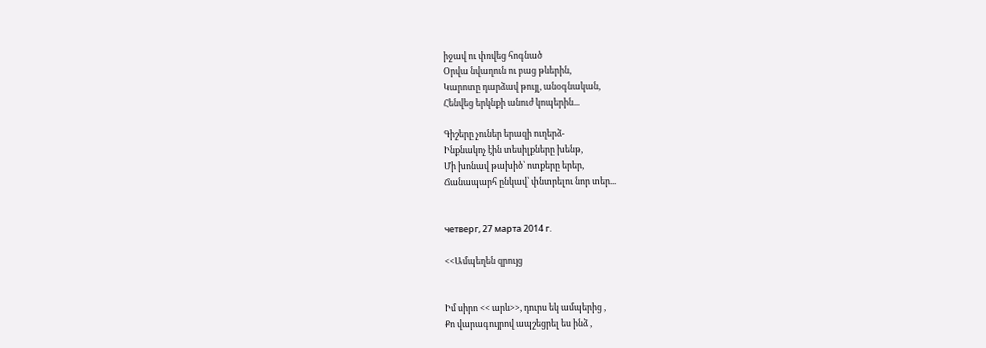իջավ ու փռվեց հոգնած
Օրվա նվաղուն ու բաց թևերին,
Կարոտը դարձավ թույլ, անօգնական,
Հենվեց երկնքի անուժ կոպերին...

Գիշերը չուներ երազի ուղերձ-
Ինքնակոչ էին տեսիլքները խենթ,
Մի խոնավ թախիծ՝ ոտքերը երեր,
Ճանապարհ ընկավ՝ փնտրելու նոր տեր...


четверг, 27 марта 2014 г.

<<Ամպեղեն զրույց


Իմ սիրո << արև>>, դուրս եկ ամպերից ,
Քո վարագույրով ապշեցրել ես ինձ ,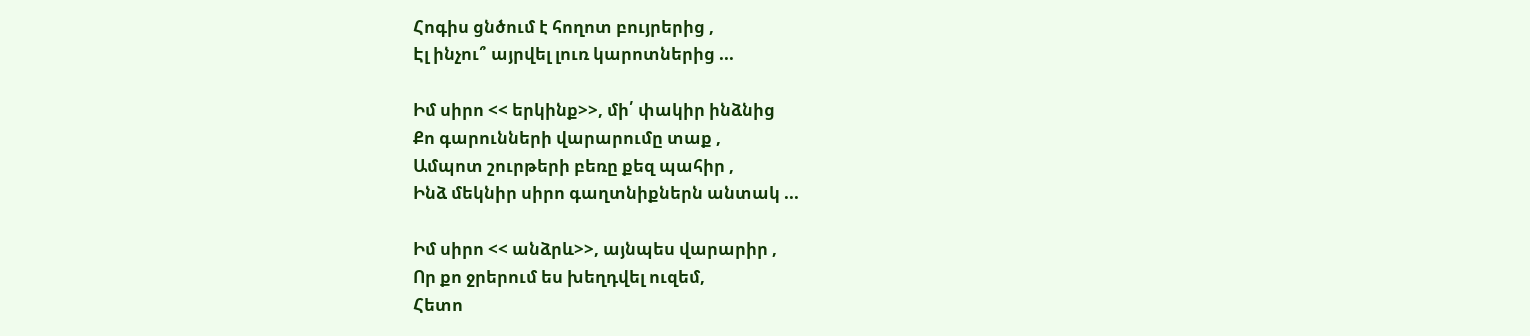Հոգիս ցնծում է հողոտ բույրերից ,
Էլ ինչու՞ այրվել լուռ կարոտներից ...

Իմ սիրո << երկինք>>, մի՛ փակիր ինձնից
Քո գարունների վարարումը տաք ,
Ամպոտ շուրթերի բեռը քեզ պահիր ,
Ինձ մեկնիր սիրո գաղտնիքներն անտակ ...

Իմ սիրո << անձրև>>, այնպես վարարիր ,
Որ քո ջրերում ես խեղդվել ուզեմ,
Հետո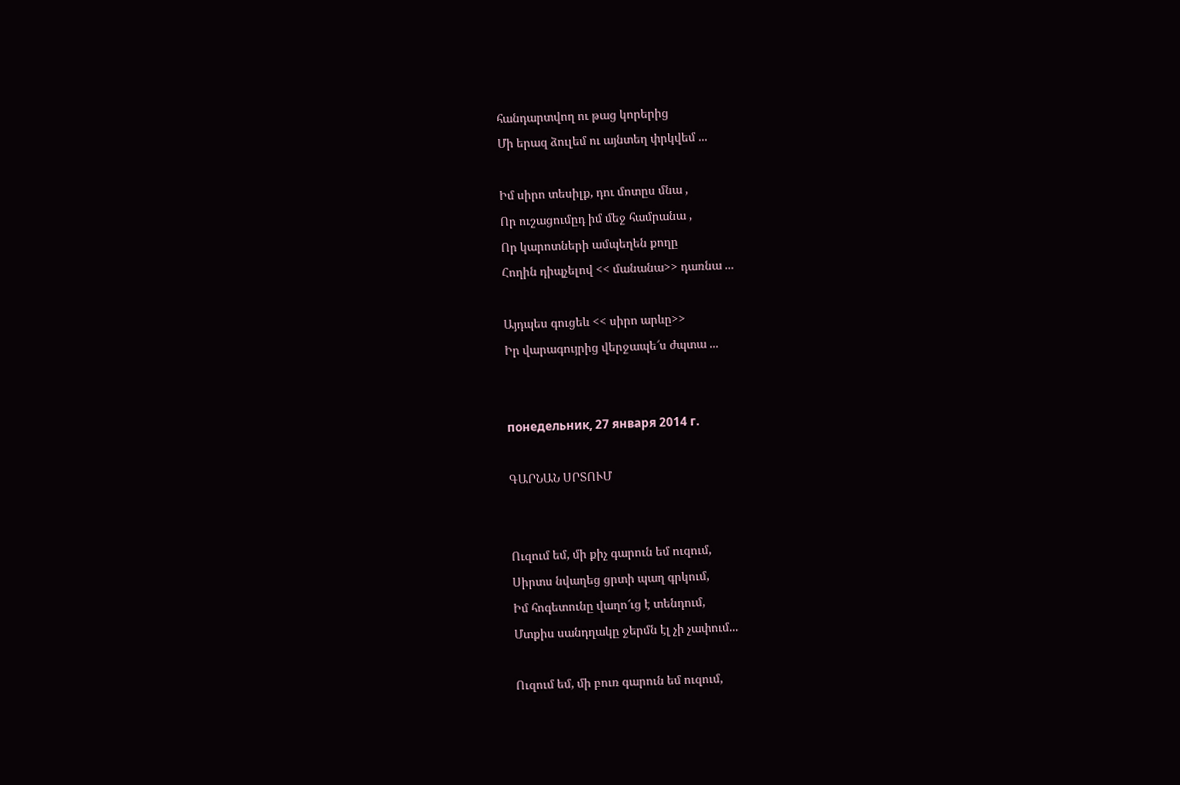հանդարտվող ու թաց կորերից
Մի երազ ձուլեմ ու այնտեղ փրկվեմ ...

Իմ սիրո տեսիլք, դու մոտըս մնա ,
Որ ուշացումըդ իմ մեջ համրանա ,
Որ կարոտների ամպեղեն քողը
Հողին դիպչելով << մանանա>> դառնա ...

Այդպես գուցեև << սիրո արևը>>
Իր վարագույրից վերջապե՜ս ժպտա ...


понедельник, 27 января 2014 г.

ԳԱՐՆԱՆ ՍՐՏՈՒՄ


Ուզում եմ, մի քիչ գարուն եմ ուզում,
Սիրտս նվաղեց ցրտի պաղ գրկում,
Իմ հոգետունը վաղո՜ւց է տենդում,
Մտքիս սանդղակը ջերմն էլ չի չափում...

Ուզում եմ, մի բուռ գարուն եմ ուզում,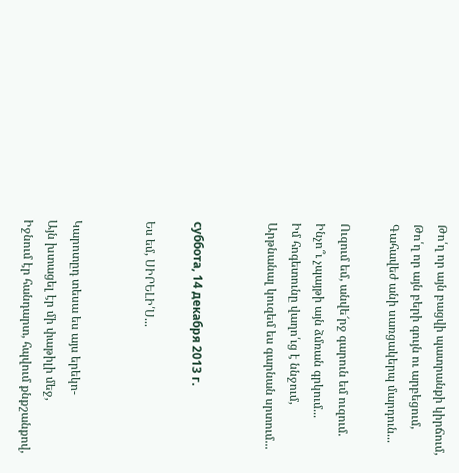Թո՛ղ որ այն բացվի պատրանքի կիրճում,
Թո՛ղ որ այն բերի գույն ու արբեցում,
Գահավեժ անի սառցակերպ մարդուն...

Ուզում եմ, անվե՜րջ գարուն եմ ուզում.
Ինչո՞ւ չպայթի այն ձմռան գրկում...
Իմ հոգետունը վաղո՛ւց է ննջում,
Արթնանալ կուզեմ ես գարնան սրտում...


суббота, 14 декабря 2013 г.

Ես եմ, ՍԻՐԵԼԻ՛Ս...


Կարոտըդ տեսա ես այս երեկո-
Այն խտացել էր մի փաթիլի մեջ,
Իջնում էր հանդարտ, հպվում քնքշանքով,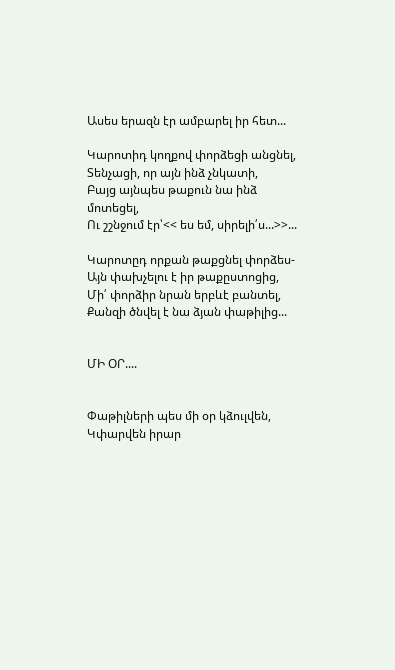Ասես երազն էր ամբարել իր հետ...

Կարոտիդ կողքով փորձեցի անցնել,
Տենչացի, որ այն ինձ չնկատի,
Բայց այնպես թաքուն նա ինձ մոտեցել,
Ու շշնջում էր՝<< ես եմ, սիրելի՛ս...>>...

Կարոտըդ որքան թաքցնել փորձես-
Այն փախչելու է իր թաքըստոցից,
Մի՛ փորձիր նրան երբևէ բանտել,
Քանզի ծնվել է նա ձյան փաթիլից...


ՄԻ ՕՐ....


Փաթիլների պես մի օր կձուլվեն,
Կփարվեն իրար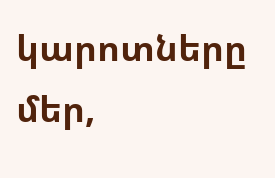կարոտները մեր,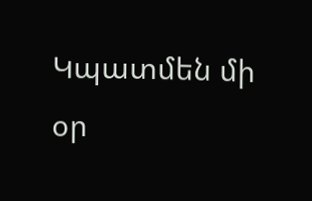Կպատմեն մի օր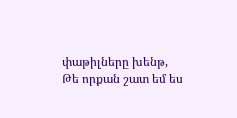փաթիլները խենթ,
Թե որքան շատ եմ ես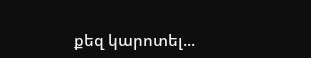քեզ կարոտել...